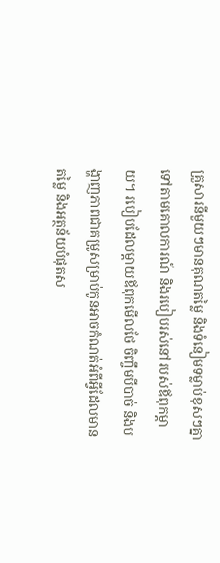គ្រួសារនីមួយៗមានគុណតម្លៃ និងទំនៀមទម្លាប់ខុសៗគ្នា ទៅតាមគោលការណ៍ និងរបៀបរស់នៅរបស់ឪពុកម្ដាយ។ របៀបដែលម្ដាយឪពុកមើលថែ ចិញ្ចឹមបីបាច់ និងបង្ហាញភាពជាគម្រូសម្រាប់កូនអាចកំណត់អំពីអ្វីដែលមានតម្លៃ និងអត្ថន័យបំផុតស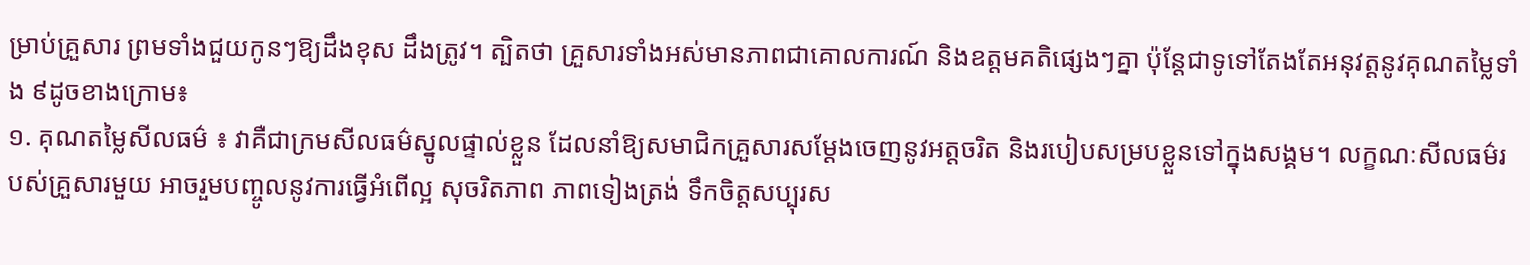ម្រាប់គ្រួសារ ព្រមទាំងជួយកូនៗឱ្យដឹងខុស ដឹងត្រូវ។ ត្បិតថា គ្រួសារទាំងអស់មានភាពជាគោលការណ៍ និងឧត្តមគតិផ្សេងៗគ្នា ប៉ុន្តែជាទូទៅតែងតែអនុវត្តនូវគុណតម្លៃទាំង ៩ដូចខាងក្រោម៖
១. គុណតម្លៃសីលធម៌ ៖ វាគឺជាក្រមសីលធម៌ស្នូលផ្ទាល់ខ្លួន ដែលនាំឱ្យសមាជិកគ្រួសារសម្ដែងចេញនូវអត្ដចរិត និងរបៀបសម្របខ្លួនទៅក្នុងសង្គម។ លក្ខណៈសីលធម៌របស់គ្រួសារមួយ អាចរួមបញ្ចូលនូវការធ្វើអំពើល្អ សុចរិតភាព ភាពទៀងត្រង់ ទឹកចិត្តសប្បុរស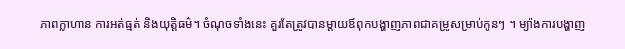ភាពក្លាហាន ការអត់ធ្មត់ និងយុត្តិធម៌។ ចំណុចទាំងនេះ គួរតែត្រូវបានម្ដាយឪពុកបង្ហាញភាពជាគម្រូសម្រាប់កូនៗ ។ ម្យ៉ាងការបង្ហាញ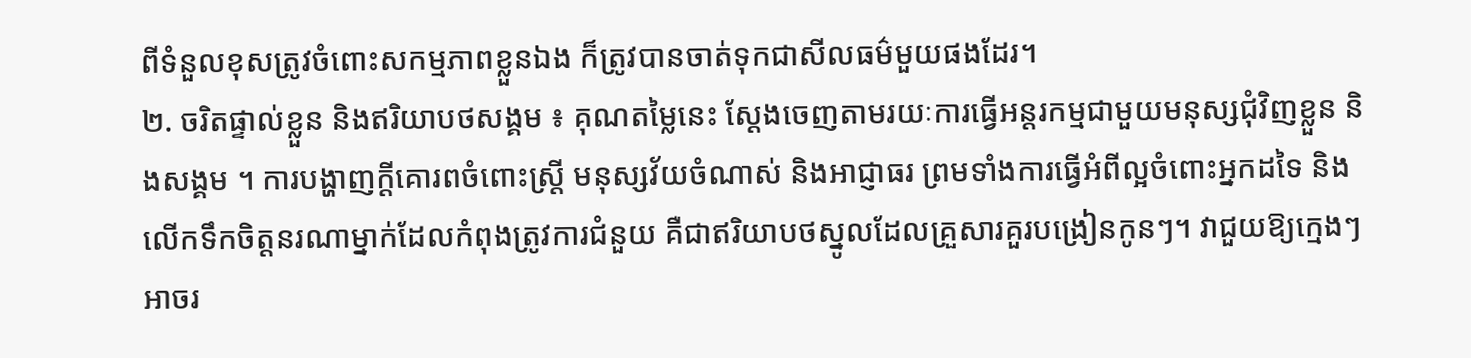ពីទំនួលខុសត្រូវចំពោះសកម្មភាពខ្លួនឯង ក៏ត្រូវបានចាត់ទុកជាសីលធម៌មួយផងដែរ។
២. ចរិតផ្ទាល់ខ្លួន និងឥរិយាបថសង្គម ៖ គុណតម្លៃនេះ ស្ដែងចេញតាមរយៈការធ្វើអន្តរកម្មជាមួយមនុស្សជុំវិញខ្លួន និងសង្គម ។ ការបង្ហាញក្ដីគោរពចំពោះស្ត្រី មនុស្សវ័យចំណាស់ និងអាជ្ញាធរ ព្រមទាំងការធ្វើអំពីល្អចំពោះអ្នកដទៃ និងលើកទឹកចិត្តនរណាម្នាក់ដែលកំពុងត្រូវការជំនួយ គឺជាឥរិយាបថស្នូលដែលគ្រួសារគួរបង្រៀនកូនៗ។ វាជួយឱ្យក្មេងៗអាចរ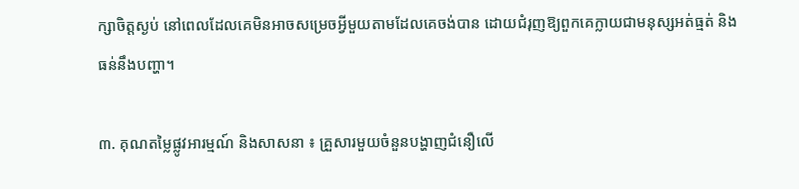ក្សាចិត្តស្ងប់ នៅពេលដែលគេមិនអាចសម្រេចអ្វីមួយតាមដែលគេចង់បាន ដោយជំរុញឱ្យពួកគេក្លាយជាមនុស្សអត់ធ្មត់ និងធន់នឹងបញ្ហា។

៣. គុណតម្លៃផ្លូវអារម្មណ៍ និងសាសនា ៖ គ្រួសារមួយចំនួនបង្ហាញជំនឿលើ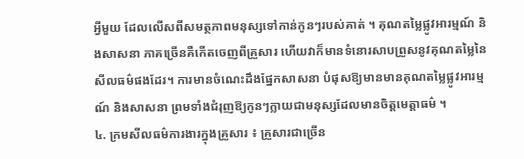អ្វីមួយ ដែលលើសពីសមត្ថភាពមនុស្សទៅកាន់កូនៗរបស់គាត់ ។ គុណតម្លៃផ្លូវអារម្មណ៍ និងសាសនា ភាគច្រើនគឺកើតចេញពីគ្រួសារ ហើយវាក៏មានទំនោរសាបព្រួសនូវគុណតម្លៃនៃសីលធម៌ផងដែរ។ ការមានចំណេះដឹងផ្នែកសាសនា បំផុសឱ្យមានមានគុណតម្លៃផ្លូវអារម្មណ៍ និងសាសនា ព្រមទាំងជំរុញឱ្យកូនៗក្លាយជាមនុស្សដែលមានចិត្តមេត្តាធម៌ ។
៤. ក្រមសីលធម៌ការងារក្នុងគ្រួសារ ៖ គ្រួសារជាច្រើន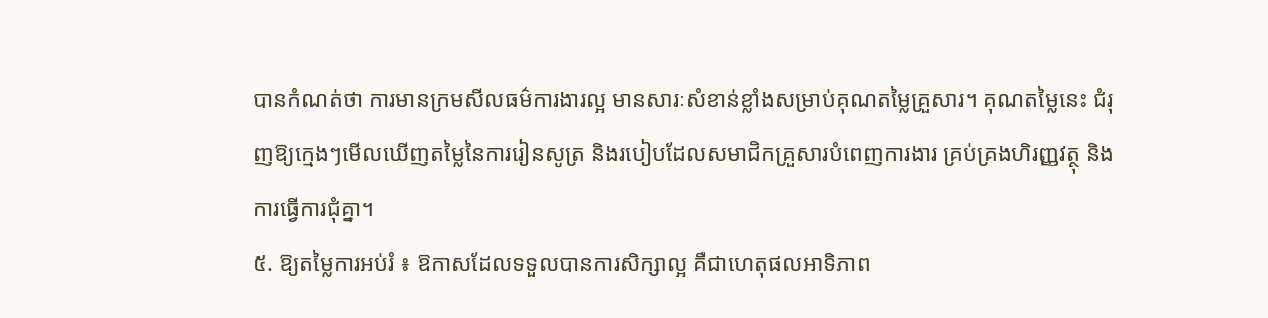បានកំណត់ថា ការមានក្រមសីលធម៌ការងារល្អ មានសារៈសំខាន់ខ្លាំងសម្រាប់គុណតម្លៃគ្រួសារ។ គុណតម្លៃនេះ ជំរុញឱ្យក្មេងៗមើលឃើញតម្លៃនៃការរៀនសូត្រ និងរបៀបដែលសមាជិកគ្រួសារបំពេញការងារ គ្រប់គ្រងហិរញ្ញវត្ថុ និងការធ្វើការជុំគ្នា។
៥. ឱ្យតម្លៃការអប់រំ ៖ ឱកាសដែលទទួលបានការសិក្សាល្អ គឺជាហេតុផលអាទិភាព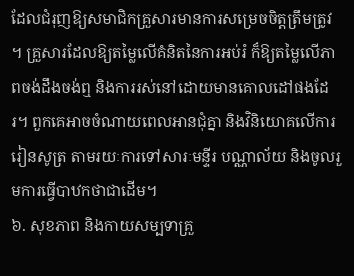ដែលជំរុញឱ្យសមាជិកគ្រួសារមានការសម្រេចចិត្តត្រឹមត្រូវ ។ គ្រួសារដែលឱ្យតម្លៃលើគំនិតនៃការអប់រំ ក៏ឱ្យតម្លៃលើភាពចង់ដឹងចង់ឮ និងការរស់នៅដោយមានគោលដៅផងដែរ។ ពួកគេអាចចំណាយពេលអានជុំគ្នា និងវិនិយោគលើការរៀនសូត្រ តាមរយៈការទៅសារៈមន្ទីរ បណ្ណាល័យ និងចូលរួមការធ្វើបាឋកថាជាដើម។
៦. សុខភាព និងកាយសម្បទាគ្រួ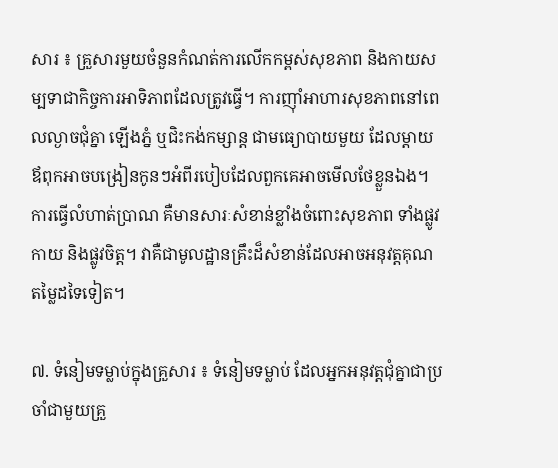សារ ៖ គ្រួសារមួយចំនួនកំណត់ការលើកកម្ពស់សុខភាព និងកាយសម្បទាជាកិច្ចការអាទិភាពដែលត្រូវធ្វើ។ ការញ៉ាំអាហារសុខភាពនៅពេលល្ងាចជុំគ្នា ឡើងភ្នំ ឬជិះកង់កម្សាន្ត ជាមធ្យោបាយមួយ ដែលម្ដាយឪពុកអាចបង្រៀនកូនៗអំពីរបៀបដែលពួកគេអាចមើលថែខ្លួនឯង។ ការធ្វើលំហាត់ប្រាណ គឺមានសារៈសំខាន់ខ្លាំងចំពោះសុខភាព ទាំងផ្លូវកាយ និងផ្លូវចិត្ត។ វាគឺជាមូលដ្ឋានគ្រឹះដ៏សំខាន់ដែលអាចអនុវត្តគុណតម្លៃដទៃទៀត។

៧. ទំនៀមទម្លាប់ក្នុងគ្រួសារ ៖ ទំនៀមទម្លាប់ ដែលអ្នកអនុវត្តជុំគ្នាជាប្រចាំជាមួយគ្រួ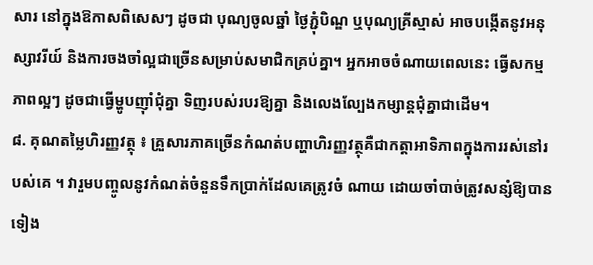សារ នៅក្នុងឱកាសពិសេសៗ ដូចជា បុណ្យចូលឆ្នាំ ថ្ងៃភ្ជុំបិណ្ឌ ឬបុណ្យគ្រីស្មាស់ អាចបង្កើតនូវអនុស្សាវរីយ៍ និងការចងចាំល្អជាច្រើនសម្រាប់សមាជិកគ្រប់គ្នា។ អ្នកអាចចំណាយពេលនេះ ធ្វើសកម្មភាពល្អៗ ដូចជាធ្វើម្ហូបញ៉ាំជុំគ្នា ទិញរបស់របរឱ្យគ្នា និងលេងល្បែងកម្សាន្តជុំគ្នាជាដើម។
៨. គុណតម្លៃហិរញ្ញវត្ថុ ៖ គ្រួសារភាគច្រើនកំណត់បញ្ហាហិរញ្ញវត្ថុគឺជាកត្តាអាទិភាពក្នុងការរស់នៅរបស់គេ ។ វារួមបញ្ចូលនូវកំណត់ចំនួនទឹកប្រាក់ដែលគេត្រូវចំ ណាយ ដោយចាំបាច់ត្រូវសន្សំឱ្យបានទៀង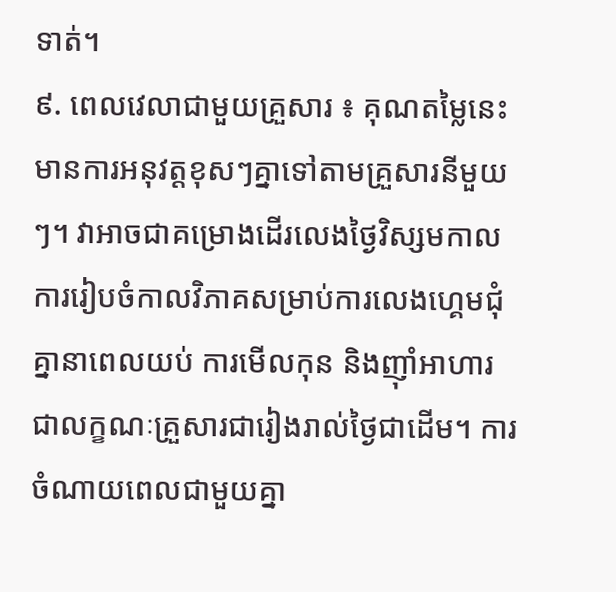ទាត់។
៩. ពេលវេលាជាមួយគ្រួសារ ៖ គុណតម្លៃនេះ មានការអនុវត្តខុសៗគ្នាទៅតាមគ្រួសារនីមួយៗ។ វាអាចជាគម្រោងដើរលេងថ្ងៃវិស្សមកាល ការរៀបចំកាលវិភាគសម្រាប់ការលេងហ្គេមជុំគ្នានាពេលយប់ ការមើលកុន និងញ៉ាំអាហារជាលក្ខណៈគ្រួសារជារៀងរាល់ថ្ងៃជាដើម។ ការចំណាយពេលជាមួយគ្នា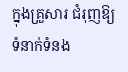ក្នុងគ្រួសារ ជំរុញឱ្យទំនាក់ទំនង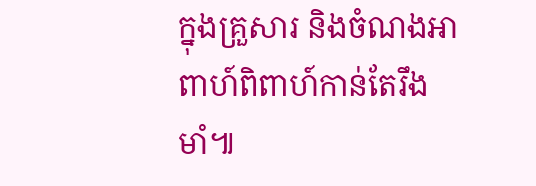ក្នុងគ្រួសារ និងចំណងអាពាហ៍ពិពាហ៍កាន់តែរឹងមាំ៕